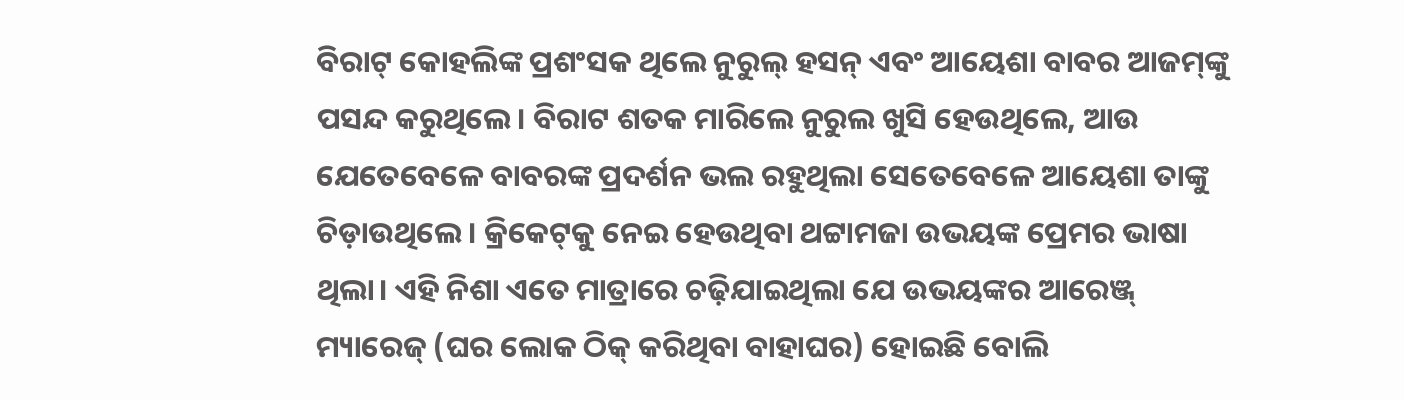ବିରାଟ୍‌ କୋହଲିଙ୍କ ପ୍ରଶଂସକ ଥିଲେ ନୁରୁଲ୍‌ ହସନ୍‌ ଏବଂ ଆୟେଶା ବାବର ଆଜମ୍‌ଙ୍କୁ ପସନ୍ଦ କରୁଥିଲେ। ବିରାଟ ଶତକ ମାରିଲେ ନୁରୁଲ ଖୁସି ହେଉଥିଲେ, ଆଉ ଯେତେବେଳେ ବାବରଙ୍କ ପ୍ରଦର୍ଶନ ଭଲ ରହୁଥିଲା ସେତେବେଳେ ଆୟେଶା ତାଙ୍କୁ ଚିଡ଼ାଉଥିଲେ। କ୍ରିକେଟ୍‌କୁ ନେଇ ହେଉଥିବା ଥଟ୍ଟାମଜା ଉଭୟଙ୍କ ପ୍ରେମର ଭାଷା ଥିଲା। ଏହି ନିଶା ଏତେ ମାତ୍ରାରେ ଚଢ଼ିଯାଇଥିଲା ଯେ ଉଭୟଙ୍କର ଆରେଞ୍ଜ୍‌ ମ୍ୟାରେଜ୍‌ (ଘର ଲୋକ ଠିକ୍‌ କରିଥିବା ବାହାଘର) ହୋଇଛି ବୋଲି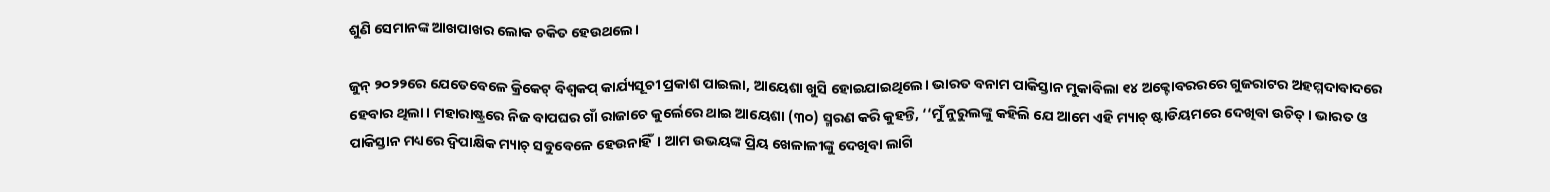ଶୁଣି ସେମାନଙ୍କ ଆଖପାଖର ଲୋକ ଚକିତ ହେଉଥଲେ।

ଜୁନ୍‌ ୨୦୨୨ରେ ଯେତେବେଳେ କ୍ରିକେଟ୍‌ ବିଶ୍ୱକପ୍‌ କାର୍ଯ୍ୟସୂଚୀ ପ୍ରକାଶ ପାଇଲା, ଆୟେଶା ଖୁସି ହୋଇଯାଇଥିଲେ। ଭାରତ ବନାମ ପାକିସ୍ତାନ ମୁକାବିଲା ୧୪ ଅକ୍ଟୋବରରରେ ଗୁଜରାଟର ଅହମ୍ମଦାବାଦରେ ହେବାର ଥିଲା। ମହାରାଷ୍ଟ୍ରରେ ନିଜ ବାପଘର ଗାଁ ରାଜାଚେ କୁର୍ଲେରେ ଥାଇ ଆୟେଶା (୩୦) ସ୍ମରଣ କରି କୁହନ୍ତି, ‘‘ମୁଁ ନୁରୁଲଙ୍କୁ କହିଲି ଯେ ଆମେ ଏହି ମ୍ୟାଚ୍‌ ଷ୍ଟାଡିୟମରେ ଦେଖିବା ଉଚିତ୍‌। ଭାରତ ଓ ପାକିସ୍ତାନ ମଧ୍ୟରେ ଦ୍ୱିପାକ୍ଷିକ ମ୍ୟାଚ୍‌ ସବୁବେଳେ ହେଉନାହିଁ। ଆମ ଉଭୟଙ୍କ ପ୍ରିୟ ଖେଳାଳୀଙ୍କୁ ଦେଖିବା ଲାଗି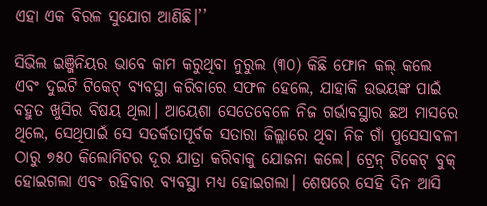ଏହା ଏକ ବିରଳ ସୁଯୋଗ ଆଣିଛି।’’

ସିଭିଲ ଇଞ୍ଜିନିୟର ଭାବେ କାମ କରୁଥିବା ନୁରୁଲ (୩୦) କିଛି ଫୋନ କଲ୍‌ କଲେ ଏବଂ ଦୁଇଟି ଟିକେଟ୍‌ ବ୍ୟବସ୍ଥା କରିବାରେ ସଫଳ ହେଲେ, ଯାହାକି ଉଭୟଙ୍କ ପାଇଁ ବହୁତ ଖୁସିର ବିଷୟ ଥିଲା। ଆୟେଶା ସେତେବେଳେ ନିଜ ଗର୍ଭାବସ୍ଥାର ଛଅ ମାସରେ ଥିଲେ, ସେଥିପାଇଁ ସେ ସତର୍କତାପୂର୍ବକ ସତାରା ଜିଲ୍ଲାରେ ଥିବା ନିଜ ଗାଁ ପୁସେସାବଳୀ ଠାରୁ ୭୫୦ କିଲୋମିଟର ଦୂର ଯାତ୍ରା କରିବାକୁ ଯୋଜନା କଲେ। ଟ୍ରେନ୍‌ ଟିକେଟ୍‌ ବୁକ୍‌ ହୋଇଗଲା ଏବଂ ରହିବାର ବ୍ୟବସ୍ଥା ମଧ୍ୟ ହୋଇଗଲା। ଶେଷରେ ସେହି ଦିନ ଆସି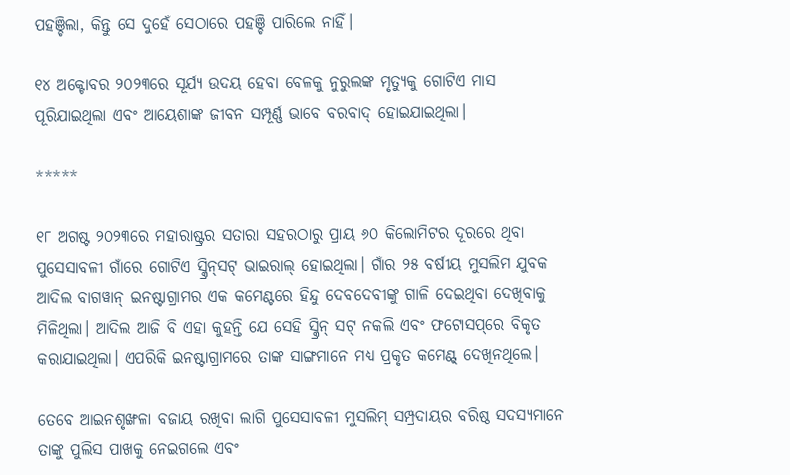ପହଞ୍ଚିଲା, କିନ୍ତୁ ସେ ଦୁହେଁ ସେଠାରେ ପହଞ୍ଚି ପାରିଲେ ନାହିଁ।

୧୪ ଅକ୍ଟୋବର ୨୦୨୩ରେ ସୂର୍ଯ୍ୟ ଉଦୟ ହେବା ବେଳକୁ ନୁରୁଲଙ୍କ ମୃତ୍ୟୁକୁ ଗୋଟିଏ ମାସ ପୂରିଯାଇଥିଲା ଏବଂ ଆୟେଶାଙ୍କ ଜୀବନ ସମ୍ପୂର୍ଣ୍ଣ ଭାବେ ବରବାଦ୍‌ ହୋଇଯାଇଥିଲା।

*****

୧୮ ଅଗଷ୍ଟ ୨୦୨୩ରେ ମହାରାଷ୍ଟ୍ରର ସତାରା ସହରଠାରୁ ପ୍ରାୟ ୬୦ କିଲୋମିଟର ଦୂରରେ ଥିବା ପୁସେସାବଳୀ ଗାଁରେ ଗୋଟିଏ ସ୍କ୍ରିନ୍‌ସଟ୍‌ ଭାଇରାଲ୍‌ ହୋଇଥିଲା। ଗାଁର ୨୫ ବର୍ଷୀୟ ମୁସଲିମ ଯୁବକ ଆଦିଲ ବାଗୱାନ୍‌ ଇନଷ୍ଟାଗ୍ରାମର ଏକ କମେଣ୍ଟରେ ହିନ୍ଦୁ ଦେବଦେବୀଙ୍କୁ ଗାଳି ଦେଇଥିବା ଦେଖିବାକୁ ମିଳିଥିଲା। ଆଦିଲ ଆଜି ବି ଏହା କୁହନ୍ତି ଯେ ସେହି ସ୍କ୍ରିନ୍‌ ସଟ୍‌ ନକଲି ଏବଂ ଫଟୋସପ୍‌ରେ ବିକୃତ କରାଯାଇଥିଲା। ଏପରିକି ଇନଷ୍ଟାଗ୍ରାମରେ ତାଙ୍କ ସାଙ୍ଗମାନେ ମଧ୍ୟ ପ୍ରକୃତ କମେଣ୍ଟ୍‌ ଦେଖିନଥିଲେ।

ତେବେ ଆଇନଶୃଙ୍ଖଳା ବଜାୟ ରଖିବା ଲାଗି ପୁସେସାବଳୀ ମୁସଲିମ୍‌ ସମ୍ପ୍ରଦାୟର ବରିଷ୍ଠ ସଦସ୍ୟମାନେ ତାଙ୍କୁ ପୁଲିସ ପାଖକୁ ନେଇଗଲେ ଏବଂ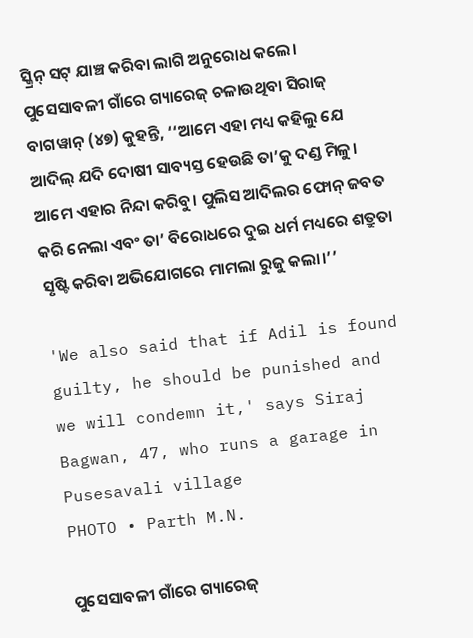ସ୍କ୍ରିନ୍‌ ସଟ୍‌ ଯାଞ୍ଚ କରିବା ଲାଗି ଅନୁରୋଧ କଲେ। ପୁସେସାବଳୀ ଗାଁରେ ଗ୍ୟାରେଜ୍‌ ଚଳାଉଥିବା ସିରାଜ୍‌ ବାଗୱାନ୍‌ (୪୭) କୁହନ୍ତି, ‘‘ଆମେ ଏହା ମଧ୍ୟ କହିଲୁ ଯେ ଆଦିଲ୍‌ ଯଦି ଦୋଷୀ ସାବ୍ୟସ୍ତ ହେଉଛି ତା’କୁ ଦଣ୍ଡ ମିଳୁ। ଆମେ ଏହାର ନିନ୍ଦା କରିବୁ। ପୁଲିସ ଆଦିଲର ଫୋନ୍‌ ଜବତ କରି ନେଲା ଏବଂ ତା’ ବିରୋଧରେ ଦୁଇ ଧର୍ମ ମଧ୍ୟରେ ଶତ୍ରୁତା ସୃଷ୍ଟି କରିବା ଅଭିଯୋଗରେ ମାମଲା ରୁଜୁ କଲା।’’

'We also said that if Adil is found guilty, he should be punished and we will condemn it,' says Siraj Bagwan, 47, who runs a garage in Pusesavali village
PHOTO • Parth M.N.

ପୁସେସାବଳୀ ଗାଁରେ ଗ୍ୟାରେଜ୍‌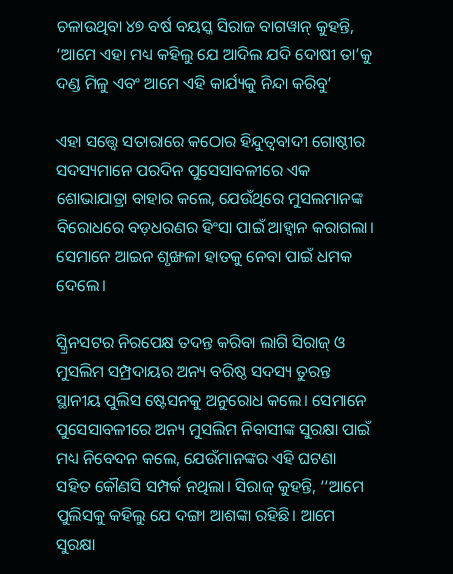ଚଳାଉଥିବା ୪୭ ବର୍ଷ ବୟସ୍କ ସିରାଜ ବାଗୱାନ୍‌ କୁହନ୍ତି, ‘ଆମେ ଏହା ମଧ୍ୟ କହିଲୁ ଯେ ଆଦିଲ ଯଦି ଦୋଷୀ ତା’କୁ ଦଣ୍ଡ ମିଳୁ ଏବଂ ଆମେ ଏହି କାର୍ଯ୍ୟକୁ ନିନ୍ଦା କରିବୁ’

ଏହା ସତ୍ତ୍ୱେ ସତାରାରେ କଠୋର ହିନ୍ଦୁତ୍ୱବାଦୀ ଗୋଷ୍ଠୀର ସଦସ୍ୟମାନେ ପରଦିନ ପୁସେସାବଳୀରେ ଏକ ଶୋଭାଯାତ୍ରା ବାହାର କଲେ, ଯେଉଁଥିରେ ମୁସଲମାନଙ୍କ ବିରୋଧରେ ବଡ଼ଧରଣର ହିଂସା ପାଇଁ ଆହ୍ୱାନ କରାଗଲା। ସେମାନେ ଆଇନ ଶୃଙ୍ଖଳା ହାତକୁ ନେବା ପାଇଁ ଧମକ ଦେଲେ।

ସ୍କ୍ରିନସଟର ନିରପେକ୍ଷ ତଦନ୍ତ କରିବା ଲାଗି ସିରାଜ୍‌ ଓ ମୁସଲିମ ସମ୍ପ୍ରଦାୟର ଅନ୍ୟ ବରିଷ୍ଠ ସଦସ୍ୟ ତୁରନ୍ତ ସ୍ଥାନୀୟ ପୁଲିସ ଷ୍ଟେସନକୁ ଅନୁରୋଧ କଲେ। ସେମାନେ ପୁସେସାବଳୀରେ ଅନ୍ୟ ମୁସଲିମ ନିବାସୀଙ୍କ ସୁରକ୍ଷା ପାଇଁ ମଧ୍ୟ ନିବେଦନ କଲେ, ଯେଉଁମାନଙ୍କର ଏହି ଘଟଣା ସହିତ କୌଣସି ସମ୍ପର୍କ ନଥିଲା। ସିରାଜ୍‌ କୁହନ୍ତି, ‘‘ଆମେ ପୁଲିସକୁ କହିଲୁ ଯେ ଦଙ୍ଗା ଆଶଙ୍କା ରହିଛି। ଆମେ ସୁରକ୍ଷା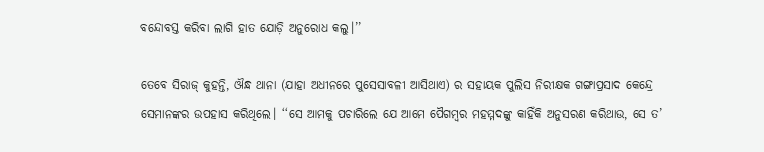ବନ୍ଦୋବସ୍ତ କରିବା ଲାଗି ହାତ ଯୋଡ଼ି ଅନୁରୋଧ କଲୁ।’’

ତେବେ ସିରାଜ୍‌ କୁହନ୍ତି, ଔନ୍ଧ ଥାନା (ଯାହା ଅଧୀନରେ ପୁସେସାବଳୀ ଆସିଥାଏ) ର ସହାୟକ ପୁଲିସ ନିରୀକ୍ଷକ ଗଙ୍ଗାପ୍ରସାଦ କେନ୍ଦ୍ରେ ସେମାନଙ୍କର ଉପହାସ କରିଥିଲେ। ‘‘ସେ ଆମକୁ ପଚାରିଲେ ଯେ ଆମେ ପୈଗମ୍ବର ମହମ୍ମଦଙ୍କୁ କାହିଁକି ଅନୁସରଣ କରିଥାଉ, ସେ ତ’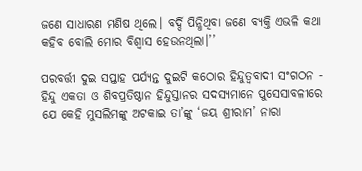ଜଣେ ସାଧାରଣ ମଣିଷ ଥିଲେ। ବର୍ଦ୍ଦି ପିନ୍ଧିଥିବା ଜଣେ ବ୍ୟକ୍ତି ଏଭଳି କଥା କହିବ ବୋଲି ମୋର ବିଶ୍ୱାସ ହେଉନଥିଲା।’’

ପରବର୍ତ୍ତୀ ଦୁଇ ସପ୍ତାହ ପର୍ଯ୍ୟନ୍ତ ଦୁଇଟି କଠୋର ହିନ୍ଦୁତ୍ୱବାଦୀ ସଂଗଠନ - ହିନ୍ଦୁ ଏକତା ଓ ଶିବପ୍ରତିଷ୍ଠାନ ହିନ୍ଦୁସ୍ତାନର ସଦସ୍ୟମାନେ ପୁସେସାବଳୀରେ ଯେ କେହି ମୁସଲିମଙ୍କୁ ଅଟକାଇ ତା’ଙ୍କୁ ‘ଜୟ ଶ୍ରୀରାମ’ ନାରା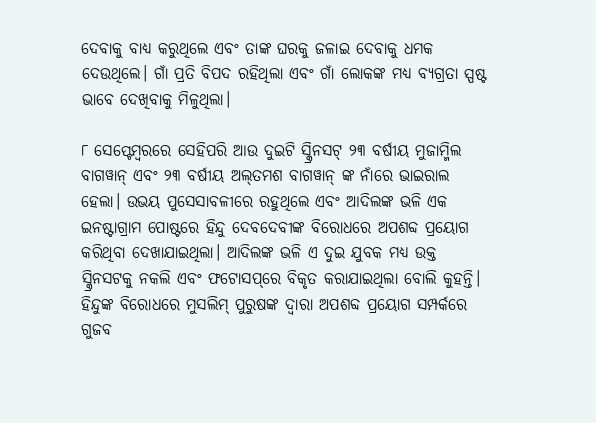ଦେବାକୁ ବାଧ୍ୟ କରୁଥିଲେ ଏବଂ ତାଙ୍କ ଘରକୁ ଜଳାଇ ଦେବାକୁ ଧମକ ଦେଉଥିଲେ। ଗାଁ ପ୍ରତି ବିପଦ ରହିଥିଲା ଏବଂ ଗାଁ ଲୋକଙ୍କ ମଧ୍ୟ ବ୍ୟଗ୍ରତା ସ୍ପଷ୍ଟ ଭାବେ ଦେଖିବାକୁ ମିଳୁଥିଲା।

୮ ସେପ୍ଟେମ୍ବରରେ ସେହିପରି ଆଉ ଦୁଇଟି ସ୍କ୍ରିନସଟ୍‌ ୨୩ ବର୍ଷୀୟ ମୁଜାମ୍ମିଲ ବାଗୱାନ୍‌ ଏବଂ ୨୩ ବର୍ଷୀୟ ଅଲ୍‌ତମଶ ବାଗୱାନ୍‌ ଙ୍କ ନାଁରେ ଭାଇରାଲ ହେଲା। ଉଭୟ ପୁସେସାବଳୀରେ ରହୁଥିଲେ ଏବଂ ଆଦିଲଙ୍କ ଭଳି ଏକ ଇନଷ୍ଟାଗ୍ରାମ ପୋଷ୍ଟରେ ହିନ୍ଦୁ ଦେବଦେବୀଙ୍କ ବିରୋଧରେ ଅପଶବ୍ଦ ପ୍ରୟୋଗ କରିଥିବା ଦେଖାଯାଇଥିଲା। ଆଦିଲଙ୍କ ଭଳି ଏ ଦୁଇ ଯୁବକ ମଧ୍ୟ ଉକ୍ତ ସ୍କ୍ରିନସଟକୁ ନକଲି ଏବଂ ଫଟୋସପ୍‌ରେ ବିକୃତ କରାଯାଇଥିଲା ବୋଲି କୁହନ୍ତି। ହିନ୍ଦୁଙ୍କ ବିରୋଧରେ ମୁସଲିମ୍‌ ପୁରୁଷଙ୍କ ଦ୍ୱାରା ଅପଶବ୍ଦ ପ୍ରୟୋଗ ସମ୍ପର୍କରେ ଗୁଜବ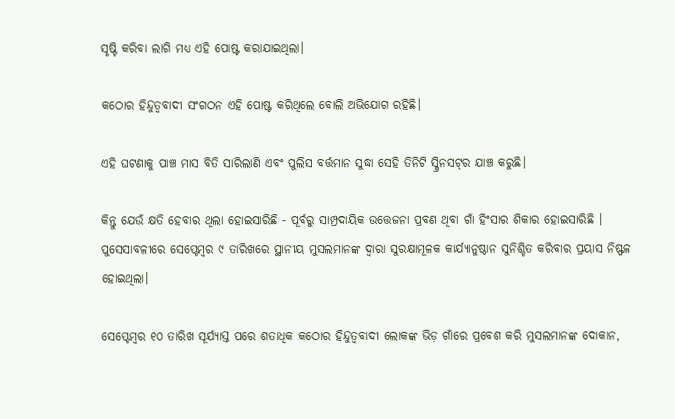ସୃଷ୍ଟି କରିବା ଲାଗି ମଧ୍ୟ ଏହି ପୋଷ୍ଟ କରାଯାଇଥିଲା।

କଠୋର ହିନ୍ଦୁତ୍ୱବାଦୀ ସଂଗଠନ ଏହି ପୋଷ୍ଟ କରିଥିଲେ ବୋଲି ଅଭିଯୋଗ ରହିଛି।

ଏହି ଘଟଣାକୁ ପାଞ୍ଚ ମାସ ବିତି ସାରିଲାଣି ଏବଂ ପୁଲିସ ବର୍ତ୍ତମାନ ସୁଦ୍ଧା ସେହି ତିନିଟି ସ୍କ୍ରିନସଟ୍‌ର ଯାଞ୍ଚ କରୁଛି।

କିନ୍ତୁ ଯେଉଁ କ୍ଷତି ହେବାର ଥିଲା ହୋଇସାରିଛି - ପୂର୍ବରୁ ସାମ୍ପ୍ରଦାୟିକ ଉତ୍ତେଜନା ପ୍ରବଣ ଥିବା ଗାଁ ହିଂସାର ଶିକାର ହୋଇସାରିଛି । ପୁସେସାବଳୀରେ ସେପ୍ଟେମ୍ବର ୯ ତାରିଖରେ ସ୍ଥାନୀୟ ମୁସଲମାନଙ୍କ ଦ୍ୱାରା ସୁରକ୍ଷାମୂଳକ କାର୍ଯ୍ୟାନୁଷ୍ଠାନ ସୁନିଶ୍ଚିତ କରିବାର ପ୍ରୟାସ ନିଷ୍ଫଳ ହୋଇଥିଲା।

ସେପ୍ଟେମ୍ବର ୧୦ ତାରିଖ ସୂର୍ଯ୍ୟାସ୍ତ ପରେ ଶତାଧିକ କଠୋର ହିନ୍ଦୁତ୍ୱବାଦୀ ଲୋକଙ୍କ ଭିଡ଼ ଗାଁରେ ପ୍ରବେଶ କରି ମୁସଲମାନଙ୍କ ଦୋକାନ,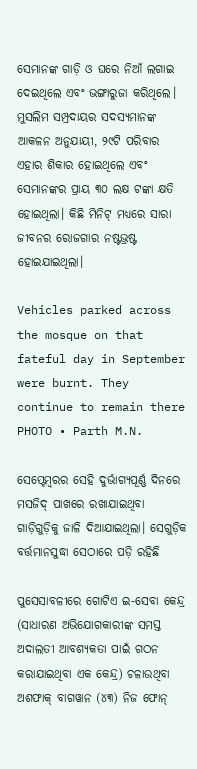ସେମାନଙ୍କ ଗାଡ଼ି ଓ ଘରେ ନିଆଁ ଲଗାଇ ଦେଇଥିଲେ ଏବଂ ଭଙ୍ଗାରୁଜା କରିଥିଲେ। ମୁସଲିମ ସମ୍ପ୍ରଦାୟର ସଦସ୍ୟମାନଙ୍କ ଆକଳନ ଅନୁଯାୟୀ, ୨୯ଟି ପରିବାର ଏହାର ଶିକାର ହୋଇଥିଲେ ଏବଂ ସେମାନଙ୍କର ପ୍ରାୟ ୩୦ ଲକ୍ଷ ଟଙ୍କା କ୍ଷତି ହୋଇଥିଲା। କିଛି ମିନିଟ୍‌ ମଧ୍ୟରେ ସାରା ଜୀବନର ରୋଜଗାର ନଷ୍ଟଭ୍ରଷ୍ଟ ହୋଇଯାଇଥିଲା।

Vehicles parked across the mosque on that fateful day in September were burnt. They continue to remain there
PHOTO • Parth M.N.

ସେପ୍ଟେମ୍ବରର ସେହି ଦୁର୍ଭାଗ୍ୟପୂର୍ଣ୍ଣ ଦିନରେ ମସଜିଦ୍‌ ପାଖରେ ରଖାଯାଇଥିବା ଗାଡ଼ିଗୁଡ଼ିକୁ ଜାଳି ଦିଆଯାଇଥିଲା। ସେଗୁଡ଼ିକ ବର୍ତ୍ତମାନସୁଦ୍ଧା ସେଠାରେ ପଡ଼ି ରହିଛି

ପୁସେସାବଳୀରେ ଗୋଟିଏ ଇ-ସେବା କେନ୍ଦ୍ର (ସାଧାରଣ ଅଭିଯୋଗକାରୀଙ୍କ ସମସ୍ତ ଅଦାଲତୀ ଆବଶ୍ୟକତା ପାଇଁ ଗଠନ କରାଯାଇଥିବା ଏକ କେନ୍ଦ୍ର) ଚଳାଉଥିବା ଅଶଫାକ୍‌ ବାଗୱାନ (୪୩) ନିଜ ଫୋନ୍‌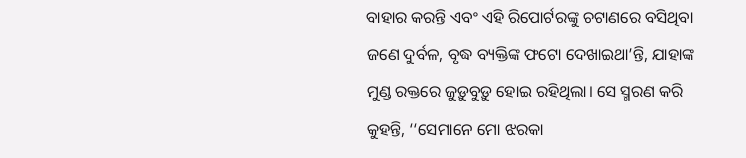ବାହାର କରନ୍ତି ଏବଂ ଏହି ରିପୋର୍ଟରଙ୍କୁ ଚଟାଣରେ ବସିଥିବା ଜଣେ ଦୁର୍ବଳ, ବୃଦ୍ଧ ବ୍ୟକ୍ତିଙ୍କ ଫଟୋ ଦେଖାଇଥା’ନ୍ତି, ଯାହାଙ୍କ ମୁଣ୍ଡ ରକ୍ତରେ ଜୁଡ଼ୁବୁଡ଼ୁ ହୋଇ ରହିଥିଲା। ସେ ସ୍ମରଣ କରି କୁହନ୍ତି, ‘‘ସେମାନେ ମୋ ଝରକା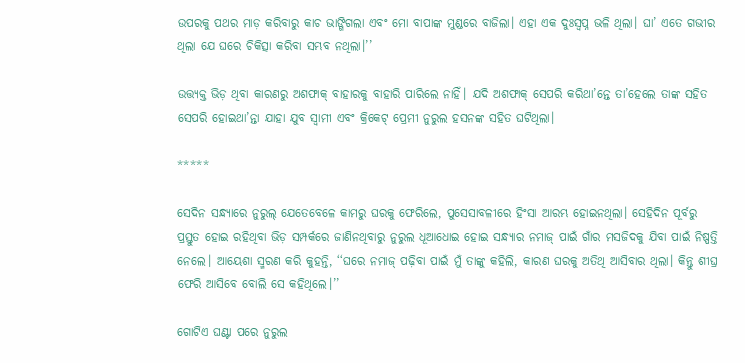ଉପରକୁ ପଥର ମାଡ଼ କରିବାରୁ କାଚ ଭାଙ୍ଗିଗଲା ଏବଂ ମୋ ବାପାଙ୍କ ମୁଣ୍ଡରେ ବାଜିଲା। ଏହା ଏକ ଦୁଃସ୍ୱପ୍ନ ଭଳି ଥିଲା। ଘା’ ଏତେ ଗଭୀର ଥିଲା ଯେ ଘରେ ଚିକିତ୍ସା କରିବା ସମ୍ଭବ ନଥିଲା।’’

ଉତ୍ତ୍ୟକ୍ତ ଭିଡ଼ ଥିବା କାରଣରୁ ଅଶଫାକ୍‌ ବାହାରକୁ ବାହାରି ପାରିଲେ ନାହିଁ। ଯଦି ଅଶଫାକ୍‌ ସେପରି କରିଥା’ନ୍ତେ ତା’ହେଲେ ତାଙ୍କ ସହିତ ସେପରି ହୋଇଥା’ନ୍ତା ଯାହା ଯୁବ ସ୍ୱାମୀ ଏବଂ କ୍ରିକେଟ୍‌ ପ୍ରେମୀ ନୁରୁଲ ହସନଙ୍କ ସହିତ ଘଟିଥିଲା।

*****

ସେଦିନ ସନ୍ଧ୍ୟାରେ ନୁରୁଲ୍‌ ଯେତେବେଳେ କାମରୁ ଘରକୁ ଫେରିଲେ, ପୁସେସାବଳୀରେ ହିଂସା ଆରମ୍ଭ ହୋଇନଥିଲା। ସେହିଦିନ ପୂର୍ବରୁ ପ୍ରସ୍ତୁତ ହୋଇ ରହିଥିବା ଭିଡ଼ ସମ୍ପର୍କରେ ଜାଣିନଥିବାରୁ ନୁରୁଲ ଧୂଆଧୋଇ ହୋଇ ସନ୍ଧ୍ୟାର ନମାଜ୍‌ ପାଇଁ ଗାଁର ମସଜିଦକୁ ଯିବା ପାଇଁ ନିଷ୍ପତ୍ତି ନେଲେ। ଆୟେଶା ସ୍ମରଣ କରି କୁହନ୍ତି, ‘‘ଘରେ ନମାଜ୍‌ ପଢ଼ିବା ପାଇଁ ମୁଁ ତାଙ୍କୁ କହିଲି, କାରଣ ଘରକୁ ଅତିଥି ଆସିବାର ଥିଲା। କିନ୍ତୁ ଶୀଘ୍ର ଫେରି ଆସିବେ ବୋଲି ସେ କହିଥିଲେ।’’

ଗୋଟିଏ ଘଣ୍ଟା ପରେ ନୁରୁଲ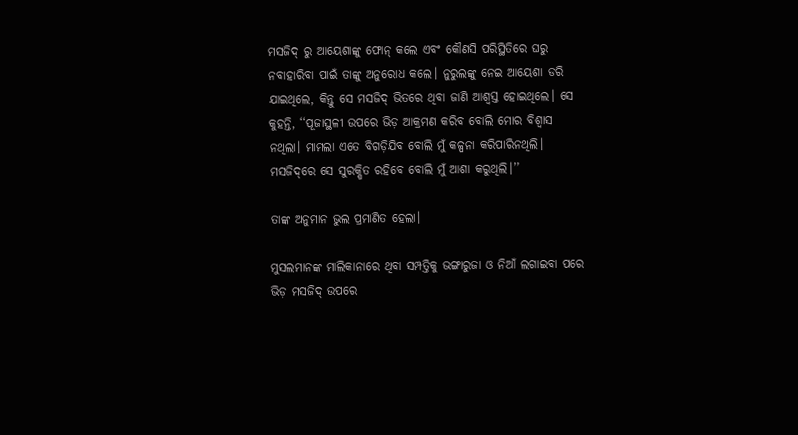ମସଜିଦ୍‌ ରୁ ଆୟେଶାଙ୍କୁ ଫୋନ୍‌ କଲେ ଏବଂ କୌଣସି ପରିସ୍ଥିତିରେ ଘରୁ ନବାହାରିବା ପାଇଁ ତାଙ୍କୁ ଅନୁରୋଧ କଲେ। ନୁରୁଲଙ୍କୁ ନେଇ ଆୟେଶା ଡରି ଯାଇଥିଲେ, କିନ୍ତୁ ସେ ମସଜିଦ୍‌ ଭିତରେ ଥିବା ଜାଣି ଆଶ୍ୱସ୍ତ ହୋଇଥିଲେ। ସେ କୁହନ୍ତି, ‘‘ପୂଜାସ୍ଥଳୀ ଉପରେ ଭିଡ଼ ଆକ୍ରମଣ କରିବ ବୋଲି ମୋର ବିଶ୍ୱାସ ନଥିଲା। ମାମଲା ଏତେ ବିଗଡ଼ିଯିବ ବୋଲି ମୁଁ କଳ୍ପନା କରିପାରିନଥିଲି। ମସଜିଦ୍‌ରେ ସେ ସୁରକ୍ଷିତ ରହିବେ ବୋଲି ମୁଁ ଆଶା କରୁଥିଲି।’’

ତାଙ୍କ ଅନୁମାନ ଭୁଲ ପ୍ରମାଣିତ ହେଲା।

ମୁସଲମାନଙ୍କ ମାଲିକାନାରେ ଥିବା ସମ୍ପତ୍ତିକୁ ଭଙ୍ଗାରୁଜା ଓ ନିଆଁ ଲଗାଇବା ପରେ ଭିଡ଼ ମସଜିଦ୍ ଉପରେ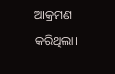ଆକ୍ରମଣ କରିଥିଲା।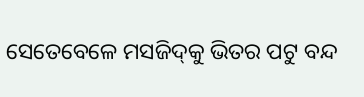ସେତେବେଳେ ମସଜିଦ୍‌କୁ ଭିତର ପଟୁ ବନ୍ଦ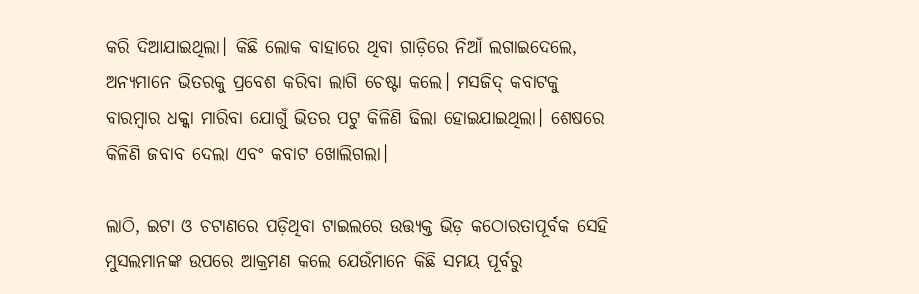କରି ଦିଆଯାଇଥିଲା। କିଛି ଲୋକ ବାହାରେ ଥିବା ଗାଡ଼ିରେ ନିଆଁ ଲଗାଇଦେଲେ, ଅନ୍ୟମାନେ ଭିତରକୁ ପ୍ରବେଶ କରିବା ଲାଗି ଚେଷ୍ଟା କଲେ। ମସଜିଦ୍‌ କବାଟକୁ ବାରମ୍ବାର ଧକ୍କା ମାରିବା ଯୋଗୁଁ ଭିତର ପଟୁ କିଳିଣି ଢିଲା ହୋଇଯାଇଥିଲା। ଶେଷରେ କିଳିଣି ଜବାବ ଦେଲା ଏବଂ କବାଟ ଖୋଲିଗଲା।

ଲାଠି, ଇଟା ଓ ଚଟାଣରେ ପଡ଼ିଥିବା ଟାଇଲରେ ଉତ୍ତ୍ୟକ୍ତ ଭିଡ଼ କଠୋରତାପୂର୍ବକ ସେହି ମୁସଲମାନଙ୍କ ଉପରେ ଆକ୍ରମଣ କଲେ ଯେଉଁମାନେ କିଛି ସମୟ ପୂର୍ବରୁ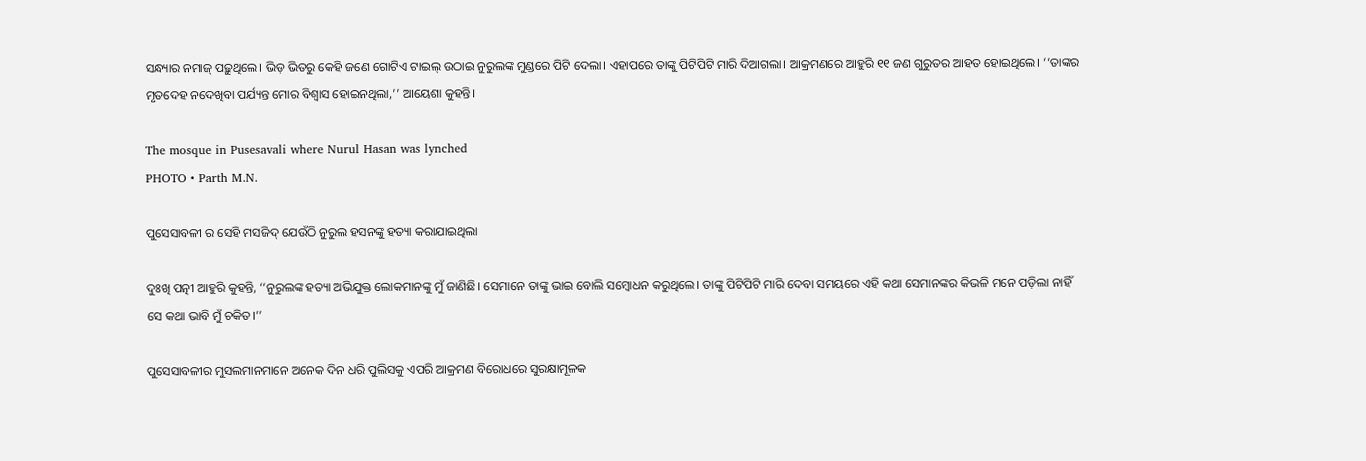ସନ୍ଧ୍ୟାର ନମାଜ୍‌ ପଢ଼ୁଥିଲେ। ଭିଡ଼ ଭିତରୁ କେହି ଜଣେ ଗୋଟିଏ ଟାଇଲ୍‌ ଉଠାଇ ନୁରୁଲଙ୍କ ମୁଣ୍ଡରେ ପିଟି ଦେଲା। ଏହାପରେ ତାଙ୍କୁ ପିଟିପିଟି ମାରି ଦିଆଗଲା। ଆକ୍ରମଣରେ ଆହୁରି ୧୧ ଜଣ ଗୁରୁତର ଆହତ ହୋଇଥିଲେ। ‘‘ତାଙ୍କର ମୃତଦେହ ନଦେଖିବା ପର୍ଯ୍ୟନ୍ତ ମୋର ବିଶ୍ୱାସ ହୋଇନଥିଲା,’’ ଆୟେଶା କୁହନ୍ତି।

The mosque in Pusesavali where Nurul Hasan was lynched
PHOTO • Parth M.N.

ପୁସେସାବଳୀ ର ସେହି ମସଜିଦ୍‌ ଯେଉଁଠି ନୁରୁଲ ହସନଙ୍କୁ ହତ୍ୟା କରାଯାଇଥିଲା

ଦୁଃଖି ପତ୍ନୀ ଆହୁରି କୁହନ୍ତି, ‘‘ନୁରୁଲଙ୍କ ହତ୍ୟା ଅଭିଯୁକ୍ତ ଲୋକମାନଙ୍କୁ ମୁଁ ଜାଣିଛି। ସେମାନେ ତାଙ୍କୁ ଭାଇ ବୋଲି ସମ୍ବୋଧନ କରୁଥିଲେ। ତାଙ୍କୁ ପିଟିପିଟି ମାରି ଦେବା ସମୟରେ ଏହି କଥା ସେମାନଙ୍କର କିଭଳି ମନେ ପଡ଼ିଲା ନାହିଁ ସେ କଥା ଭାବି ମୁଁ ଚକିତ।’’

ପୁସେସାବଳୀର ମୁସଲମାନମାନେ ଅନେକ ଦିନ ଧରି ପୁଲିସକୁ ଏପରି ଆକ୍ରମଣ ବିରୋଧରେ ସୁରକ୍ଷାମୂଳକ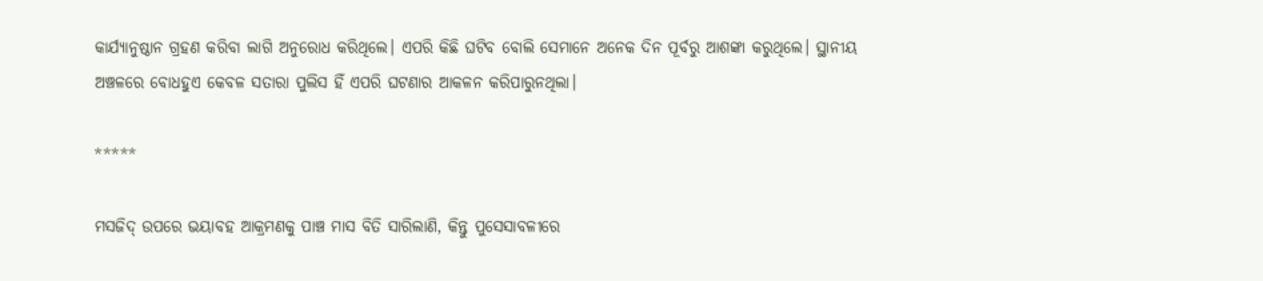କାର୍ଯ୍ୟାନୁଷ୍ଠାନ ଗ୍ରହଣ କରିବା ଲାଗି ଅନୁରୋଧ କରିଥିଲେ। ଏପରି କିଛି ଘଟିବ ବୋଲି ସେମାନେ ଅନେକ ଦିନ ପୂର୍ବରୁ ଆଶଙ୍କା କରୁଥିଲେ। ସ୍ଥାନୀୟ ଅଞ୍ଚଳରେ ବୋଧହୁଏ କେବଳ ସତାରା ପୁଲିସ ହିଁ ଏପରି ଘଟଣାର ଆକଳନ କରିପାରୁନଥିଲା।

*****

ମସଜିଦ୍‌ ଉପରେ ଭୟାବହ ଆକ୍ରମଣକୁ ପାଞ୍ଚ ମାସ ବିତି ସାରିଲାଣି, କିନ୍ତୁ ପୁସେସାବଳୀରେ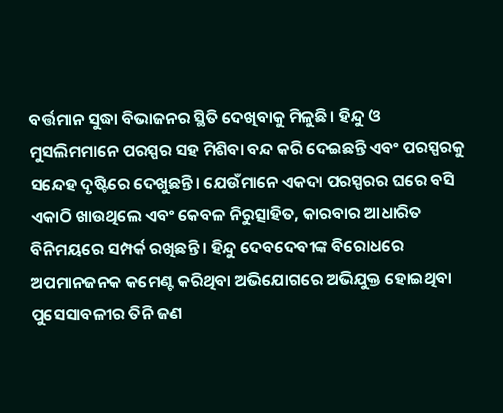ବର୍ତ୍ତମାନ ସୁଦ୍ଧା ବିଭାଜନର ସ୍ଥିତି ଦେଖିବାକୁ ମିଳୁଛି। ହିନ୍ଦୁ ଓ ମୁସଲିମମାନେ ପରସ୍ପର ସହ ମିଶିବା ବନ୍ଦ କରି ଦେଇଛନ୍ତି ଏବଂ ପରସ୍ପରକୁ ସନ୍ଦେହ ଦୃଷ୍ଟିରେ ଦେଖୁଛନ୍ତି। ଯେଉଁମାନେ ଏକଦା ପରସ୍ପରର ଘରେ ବସି ଏକାଠି ଖାଉଥିଲେ ଏବଂ କେବଳ ନିରୁତ୍ସାହିତ, କାରବାର ଆଧାରିତ ବିନିମୟରେ ସମ୍ପର୍କ ରଖିଛନ୍ତି । ହିନ୍ଦୁ ଦେବଦେବୀଙ୍କ ବିରୋଧରେ ଅପମାନଜନକ କମେଣ୍ଟ କରିଥିବା ଅଭିଯୋଗରେ ଅଭିଯୁକ୍ତ ହୋଇଥିବା ପୁସେସାବଳୀର ତିନି ଜଣ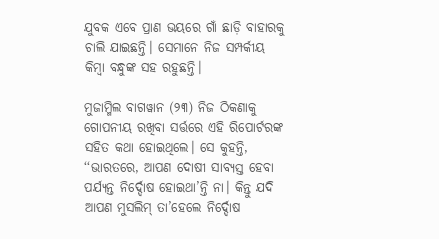ଯୁବକ ଏବେ ପ୍ରାଣ ଭୟରେ ଗାଁ ଛାଡ଼ି ବାହାରକୁ ଚାଲି ଯାଇଛନ୍ତି। ସେମାନେ ନିଜ ସମ୍ପର୍କୀୟ କିମ୍ବା ବନ୍ଧୁଙ୍କ ସହ ରହୁଛନ୍ତି।

ମୁଜାମ୍ମିଲ ବାଗୱାନ (୨୩) ନିଜ ଠିକଣାକୁ ଗୋପନୀୟ ରଖିବା ସର୍ତ୍ତରେ ଏହି ରିପୋର୍ଟରଙ୍କ ସହିତ କଥା ହୋଇଥିଲେ। ସେ କୁହନ୍ତି, ‘‘ଭାରତରେ, ଆପଣ ଦୋଷୀ ସାବ୍ୟସ୍ତ ହେବା ପର୍ଯ୍ୟନ୍ତ ନିର୍ଦ୍ଦୋଷ ହୋଇଥା’ନ୍ତି ନା। କିନ୍ତୁ ଯଦି ଆପଣ ମୁସଲିମ୍‌ ତା’ହେଲେ ନିର୍ଦ୍ଦୋଷ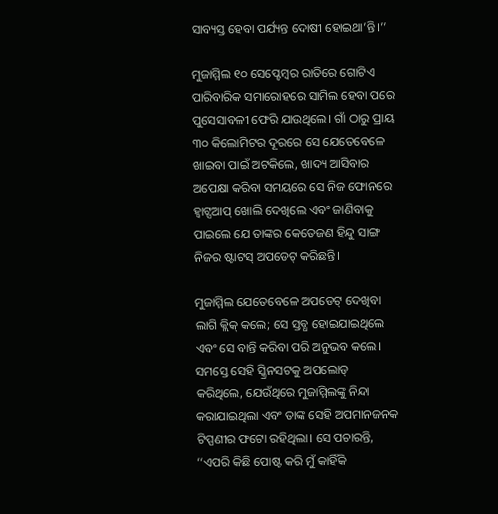ସାବ୍ୟସ୍ତ ହେବା ପର୍ଯ୍ୟନ୍ତ ଦୋଷୀ ହୋଇଥା’ନ୍ତି।’’

ମୁଜାମ୍ମିଲ ୧୦ ସେପ୍ଟେମ୍ବର ରାତିରେ ଗୋଟିଏ ପାରିବାରିକ ସମାରୋହରେ ସାମିଲ ହେବା ପରେ ପୁସେସାବଳୀ ଫେରି ଯାଉଥିଲେ। ଗାଁ ଠାରୁ ପ୍ରାୟ ୩୦ କିଲୋମିଟର ଦୂରରେ ସେ ଯେତେବେଳେ ଖାଇବା ପାଇଁ ଅଟକିଲେ, ଖାଦ୍ୟ ଆସିବାର ଅପେକ୍ଷା କରିବା ସମୟରେ ସେ ନିଜ ଫୋନରେ ହ୍ୱାଟ୍ସଆପ୍‌ ଖୋଲି ଦେଖିଲେ ଏବଂ ଜାଣିବାକୁ ପାଇଲେ ଯେ ତାଙ୍କର କେତେଜଣ ହିନ୍ଦୁ ସାଙ୍ଗ ନିଜର ଷ୍ଟାଟସ୍‌ ଅପଡେଟ୍‌ କରିଛନ୍ତି।

ମୁଜାମ୍ମିଲ ଯେତେବେଳେ ଅପଡେଟ୍ ଦେଖିବା ଲାଗି କ୍ଲିକ୍‌ କଲେ; ସେ ସ୍ତବ୍ଧ ହୋଇଯାଇଥିଲେ ଏବଂ ସେ ବାନ୍ତି କରିବା ପରି ଅନୁଭବ କଲେ। ସମସ୍ତେ ସେହି ସ୍କ୍ରିନସଟକୁ ଅପଲୋଡ୍‌ କରିଥିଲେ, ଯେଉଁଥିରେ ମୁଜାମ୍ମିଲଙ୍କୁ ନିନ୍ଦା କରାଯାଇଥିଲା ଏବଂ ତାଙ୍କ ସେହି ଅପମାନଜନକ ଟିପ୍ପଣୀର ଫଟୋ ରହିଥିଲା। ସେ ପଚାରନ୍ତି, ‘‘ଏପରି କିଛି ପୋଷ୍ଟ କରି ମୁଁ କାହିଁକି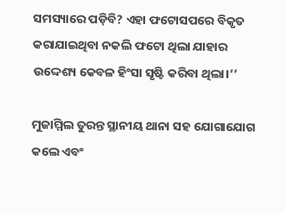ସମସ୍ୟାରେ ପଡ଼ିବି? ଏହା ଫଟୋସପରେ ବିକୃତ କରାଯାଇଥିବା ନକଲି ଫଟୋ ଥିଲା ଯାହାର ଉଦ୍ଦେଶ୍ୟ କେବଳ ହିଂସା ସୃଷ୍ଟି କରିବା ଥିଲା।’’

ମୁଜାମ୍ମିଲ ତୁରନ୍ତ ସ୍ଥାନୀୟ ଥାନା ସହ ଯୋଗାଯୋଗ କଲେ ଏବଂ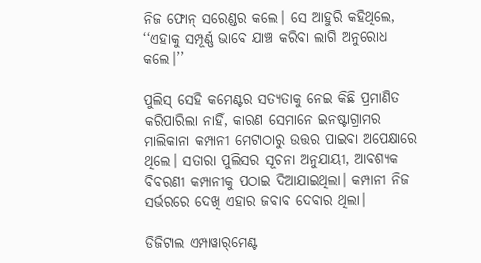ନିଜ ଫୋନ୍‌ ସରେଣ୍ଡର କଲେ। ସେ ଆହୁରି କହିଥିଲେ, ‘‘ଏହାକୁ ସମ୍ପୂର୍ଣ୍ଣ ଭାବେ ଯାଞ୍ଚ କରିବା ଲାଗି ଅନୁରୋଧ କଲେ।’’

ପୁଲିସ୍‌ ସେହି କମେଣ୍ଟର ସତ୍ୟତାକୁ ନେଇ କିଛି ପ୍ରମାଣିତ କରିପାରିଲା ନାହିଁ, କାରଣ ସେମାନେ ଇନଷ୍ଟାଗ୍ରାମର ମାଲିକାନା କମ୍ପାନୀ ମେଟାଠାରୁ ଉତ୍ତର ପାଇବା ଅପେକ୍ଷାରେ ଥିଲେ। ସତାରା ପୁଲିସର ସୂଚନା ଅନୁଯାୟୀ, ଆବଶ୍ୟକ ବିବରଣୀ କମ୍ପାନୀକୁ ପଠାଇ ଦିଆଯାଇଥିଲା। କମ୍ପାନୀ ନିଜ ସର୍ଭରରେ ଦେଖି ଏହାର ଜବାବ ଦେବାର ଥିଲା।

ଡିଜିଟାଲ ଏମ୍ପାୱାର୍‌ମେଣ୍ଟ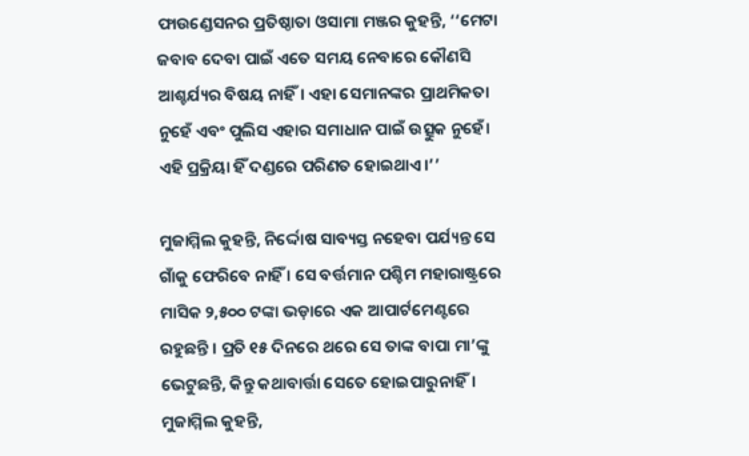ଫାଉଣ୍ଡେସନର ପ୍ରତିଷ୍ଠାତା ଓସାମା ମଞ୍ଜର କୁହନ୍ତି, ‘‘ମେଟା ଜବାବ ଦେବା ପାଇଁ ଏତେ ସମୟ ନେବାରେ କୌଣସି ଆଶ୍ଚର୍ଯ୍ୟର ବିଷୟ ନାହିଁ। ଏହା ସେମାନଙ୍କର ପ୍ରାଥମିକତା ନୁହେଁ ଏବଂ ପୁଲିସ ଏହାର ସମାଧାନ ପାଇଁ ଉତ୍ସୁକ ନୁହେଁ। ଏହି ପ୍ରକ୍ରିୟା ହିଁ ଦଣ୍ଡରେ ପରିଣତ ହୋଇଥାଏ।’’

ମୁଜାମ୍ମିଲ କୁହନ୍ତି, ନିର୍ଦ୍ଦୋଷ ସାବ୍ୟସ୍ତ ନହେବା ପର୍ଯ୍ୟନ୍ତ ସେ ଗାଁକୁ ଫେରିବେ ନାହିଁ । ସେ ବର୍ତ୍ତମାନ ପଶ୍ଚିମ ମହାରାଷ୍ଟ୍ରରେ ମାସିକ ୨,୫୦୦ ଟଙ୍କା ଭଡ଼ାରେ ଏକ ଆପାର୍ଟମେଣ୍ଟରେ ରହୁଛନ୍ତି । ପ୍ରତି ୧୫ ଦିନରେ ଥରେ ସେ ତାଙ୍କ ବାପା ମା’ଙ୍କୁ ଭେଟୁଛନ୍ତି, କିନ୍ତୁ କଥାବାର୍ତ୍ତା ସେତେ ହୋଇପାରୁନାହିଁ। ମୁଜାମ୍ମିଲ କୁହନ୍ତି,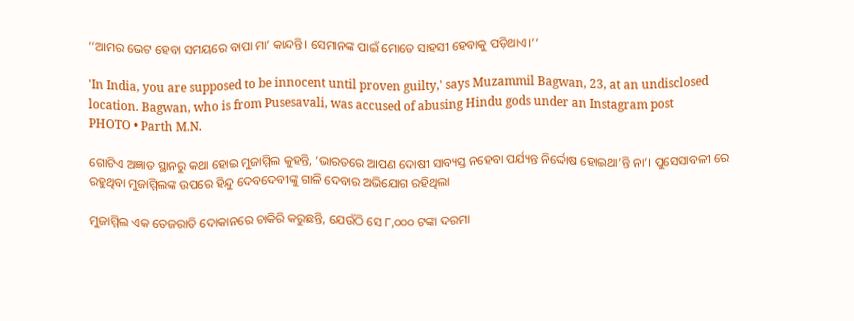‘‘ଆମର ଭେଟ ହେବା ସମୟରେ ବାପା ମା’ କାନ୍ଦନ୍ତି। ସେମାନଙ୍କ ପାଇଁ ମୋତେ ସାହସୀ ହେବାକୁ ପଡ଼ିଥାଏ।’’

'In India, you are supposed to be innocent until proven guilty,' says Muzammil Bagwan, 23, at an undisclosed location. Bagwan, who is from Pusesavali, was accused of abusing Hindu gods under an Instagram post
PHOTO • Parth M.N.

ଗୋଟିଏ ଅଜ୍ଞାତ ସ୍ଥାନରୁ କଥା ହୋଇ ମୁଜାମ୍ମିଲ କୁହନ୍ତି, ‘ଭାରତରେ ଆପଣ ଦୋଷୀ ସାବ୍ୟସ୍ତ ନହେବା ପର୍ଯ୍ୟନ୍ତ ନିର୍ଦ୍ଦୋଷ ହୋଇଥା’ନ୍ତି ନା’। ପୁସେସାବଳୀ ରେ ରହୁଥିବା ମୁଜାମ୍ମିଲଙ୍କ ଉପରେ ହିନ୍ଦୁ ଦେବଦେବୀଙ୍କୁ ଗାଳି ଦେବାର ଅଭିଯୋଗ ରହିଥିଲା

ମୁଜାମ୍ମିଲ ଏକ ତେଜରାତି ଦୋକାନରେ ଚାକିରି କରୁଛନ୍ତି, ଯେଉଁଠି ସେ ୮,୦୦୦ ଟଙ୍କା ଦରମା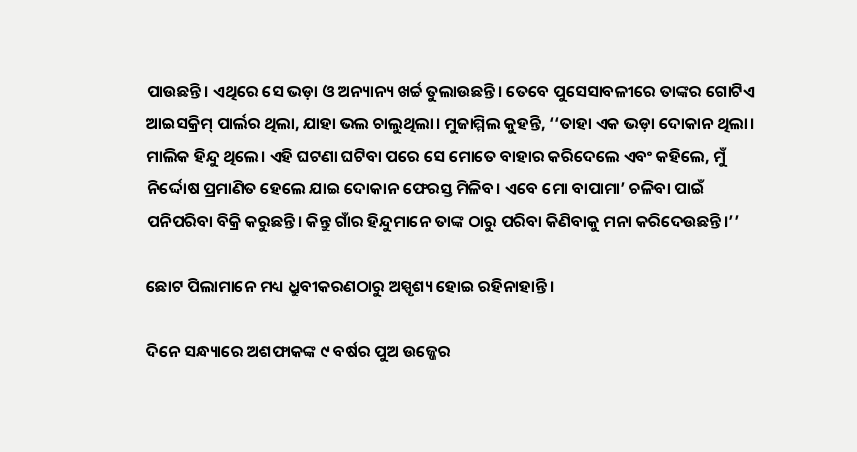ପାଉଛନ୍ତି। ଏଥିରେ ସେ ଭଡ଼ା ଓ ଅନ୍ୟାନ୍ୟ ଖର୍ଚ୍ଚ ତୁଲାଉଛନ୍ତି। ତେବେ ପୁସେସାବଳୀରେ ତାଙ୍କର ଗୋଟିଏ ଆଇସକ୍ରିମ୍‌ ପାର୍ଲର ଥିଲା, ଯାହା ଭଲ ଚାଲୁଥିଲା। ମୁଜାମ୍ମିଲ କୁହନ୍ତି, ‘‘ତାହା ଏକ ଭଡ଼ା ଦୋକାନ ଥିଲା। ମାଲିକ ହିନ୍ଦୁ ଥିଲେ। ଏହି ଘଟଣା ଘଟିବା ପରେ ସେ ମୋତେ ବାହାର କରିଦେଲେ ଏବଂ କହିଲେ, ମୁଁ ନିର୍ଦ୍ଦୋଷ ପ୍ରମାଣିତ ହେଲେ ଯାଇ ଦୋକାନ ଫେରସ୍ତ ମିଳିବ। ଏବେ ମୋ ବାପାମା’ ଚଳିବା ପାଇଁ ପନିପରିବା ବିକ୍ରି କରୁଛନ୍ତି। କିନ୍ତୁ ଗାଁର ହିନ୍ଦୁମାନେ ତାଙ୍କ ଠାରୁ ପରିବା କିଣିବାକୁ ମନା କରିଦେଉଛନ୍ତି।’’

ଛୋଟ ପିଲାମାନେ ମଧ୍ୟ ଧ୍ରୁବୀକରଣଠାରୁ ଅସ୍ପୃଶ୍ୟ ହୋଇ ରହିନାହାନ୍ତି।

ଦିନେ ସନ୍ଧ୍ୟାରେ ଅଶଫାକଙ୍କ ୯ ବର୍ଷର ପୁଅ ଉଜ୍ଜେର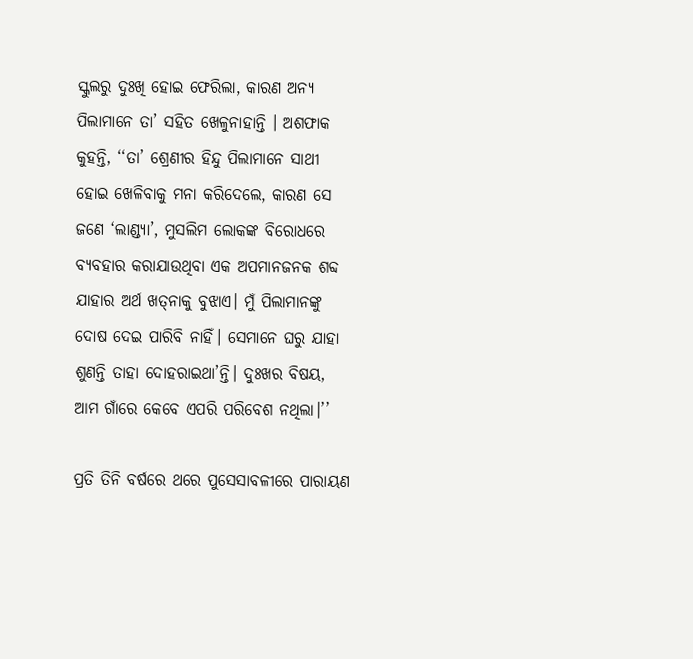ସ୍କୁଲରୁ ଦୁଃଖି ହୋଇ ଫେରିଲା, କାରଣ ଅନ୍ୟ ପିଲାମାନେ ତା’ ସହିତ ଖେଳୁନାହାନ୍ତି । ଅଶଫାକ କୁହନ୍ତି, ‘‘ତା’ ଶ୍ରେଣୀର ହିନ୍ଦୁ ପିଲାମାନେ ସାଥୀ ହୋଇ ଖେଳିବାକୁ ମନା କରିଦେଲେ, କାରଣ ସେ ଜଣେ ‘ଲାଣ୍ଡ୍ୟା’, ମୁସଲିମ ଲୋକଙ୍କ ବିରୋଧରେ ବ୍ୟବହାର କରାଯାଉଥିବା ଏକ ଅପମାନଜନକ ଶବ୍ଦ ଯାହାର ଅର୍ଥ ଖତ୍‌ନାକୁ ବୁଝାଏ। ମୁଁ ପିଲାମାନଙ୍କୁ ଦୋଷ ଦେଇ ପାରିବି ନାହିଁ। ସେମାନେ ଘରୁ ଯାହା ଶୁଣନ୍ତି ତାହା ଦୋହରାଇଥା’ନ୍ତି। ଦୁଃଖର ବିଷୟ, ଆମ ଗାଁରେ କେବେ ଏପରି ପରିବେଶ ନଥିଲା।’’

ପ୍ରତି ତିନି ବର୍ଷରେ ଥରେ ପୁସେସାବଳୀରେ ପାରାୟଣ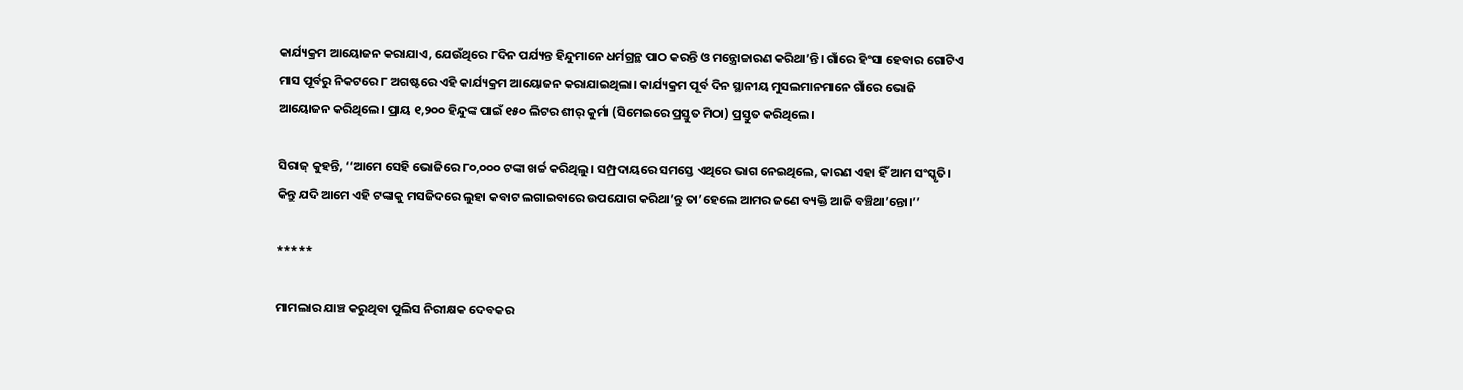କାର୍ଯ୍ୟକ୍ରମ ଆୟୋଜନ କରାଯାଏ, ଯେଉଁଥିରେ ୮ଦିନ ପର୍ଯ୍ୟନ୍ତ ହିନ୍ଦୁମାନେ ଧର୍ମଗ୍ରନ୍ଥ ପାଠ କରନ୍ତି ଓ ମନ୍ତ୍ରୋଚ୍ଚାରଣ କରିଥା’ନ୍ତି। ଗାଁରେ ହିଂସା ହେବାର ଗୋଟିଏ ମାସ ପୂର୍ବରୁ ନିକଟରେ ୮ ଅଗଷ୍ଟରେ ଏହି କାର୍ଯ୍ୟକ୍ରମ ଆୟୋଜନ କରାଯାଇଥିଲା। କାର୍ଯ୍ୟକ୍ରମ ପୂର୍ବ ଦିନ ସ୍ଥାନୀୟ ମୁସଲମାନମାନେ ଗାଁରେ ଭୋଜି ଆୟୋଜନ କରିଥିଲେ। ପ୍ରାୟ ୧,୨୦୦ ହିନ୍ଦୁଙ୍କ ପାଇଁ ୧୫୦ ଲିଟର ଶୀର୍‌ କୁର୍ମା (ସିମେଇରେ ପ୍ରସ୍ତୁତ ମିଠା) ପ୍ରସ୍ତୁତ କରିଥିଲେ।

ସିରାଜ୍‌ କୁହନ୍ତି, ‘‘ଆମେ ସେହି ଭୋଜିରେ ୮୦,୦୦୦ ଟଙ୍କା ଖର୍ଚ୍ଚ କରିଥିଲୁ। ସମ୍ପ୍ରଦାୟରେ ସମସ୍ତେ ଏଥିରେ ଭାଗ ନେଇଥିଲେ, କାରଣ ଏହା ହିଁ ଆମ ସଂସ୍କୃତି। କିନ୍ତୁ ଯଦି ଆମେ ଏହି ଟଙ୍କାକୁ ମସଜିଦରେ ଲୁହା କବାଟ ଲଗାଇବାରେ ଉପଯୋଗ କରିଥା’ନ୍ତୁ ତା’ହେଲେ ଆମର ଜଣେ ବ୍ୟକ୍ତି ଆଜି ବଞ୍ଚିଥା’ନ୍ତୋ।’’

*****

ମାମଲାର ଯାଞ୍ଚ କରୁଥିବା ପୁଲିସ ନିରୀକ୍ଷକ ଦେବକର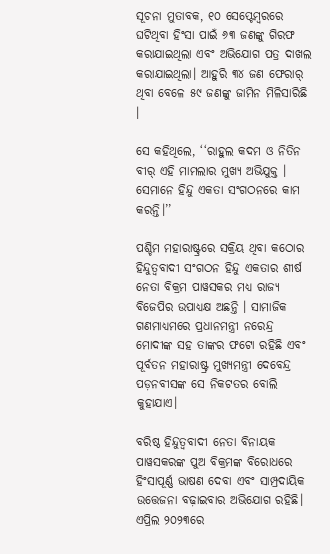ସୂଚନା ମୁତାବକ, ୧୦ ସେପ୍ଟେମ୍ବରରେ ଘଟିଥିବା ହିଂସା ପାଇଁ ୬୩ ଜଣଙ୍କୁ ଗିରଫ କରାଯାଇଥିଲା ଏବଂ ଅଭିଯୋଗ ପତ୍ର ଦାଖଲ କରାଯାଇଥିଲା। ଆହୁରି ୩୪ ଜଣ ଫେରାର୍‌ ଥିବା ବେଳେ ୫୯ ଜଣଙ୍କୁ ଜାମିନ ମିଳିସାରିଛି ।

ସେ କହିଥିଲେ, ‘‘ରାହୁଲ କଦମ ଓ ନିତିନ ବୀର୍‌ ଏହି ମାମଲାର ମୁଖ୍ୟ ଅଭିଯୁକ୍ତ । ସେମାନେ ହିନ୍ଦୁ ଏକତା ସଂଗଠନରେ କାମ କରନ୍ତି।’’

ପଶ୍ଚିମ ମହାରାଷ୍ଟ୍ରରେ ସକ୍ରିୟ ଥିବା କଠୋର ହିନ୍ଦୁତ୍ୱବାଦୀ ସଂଗଠନ ହିନ୍ଦୁ ଏକତାର ଶୀର୍ଷ ନେତା ବିକ୍ରମ ପାୱସକର ମଧ୍ୟ ରାଜ୍ୟ ବିଜେପିର ଉପାଧ୍ୟକ୍ଷ ଅଛନ୍ତି । ସାମାଜିକ ଗଣମାଧ୍ୟମରେ ପ୍ରଧାନମନ୍ତ୍ରୀ ନରେନ୍ଦ୍ର ମୋଦୀଙ୍କ ସହ ତାଙ୍କର ଫଟୋ ରହିଛି ଏବଂ ପୂର୍ବତନ ମହାରାଷ୍ଟ୍ର ମୁଖ୍ୟମନ୍ତ୍ରୀ ଦେବେନ୍ଦ୍ର ପଡ଼ନବୀସଙ୍କ ସେ ନିକଟତର ବୋଲି କୁହାଯାଏ।

ବରିଷ୍ଠ ହିନ୍ଦୁତ୍ୱବାଦୀ ନେତା ବିନାୟକ ପାୱସକରଙ୍କ ପୁଅ ବିକ୍ରମଙ୍କ ବିରୋଧରେ ହିଂସାପୂର୍ଣ୍ଣ ଭାଷଣ ଦେବା ଏବଂ ସାମ୍ପ୍ରଦାୟିକ ଉତ୍ତେଜନା ବଢ଼ାଇବାର ଅଭିଯୋଗ ରହିଛି। ଏପ୍ରିଲ ୨୦୨୩ରେ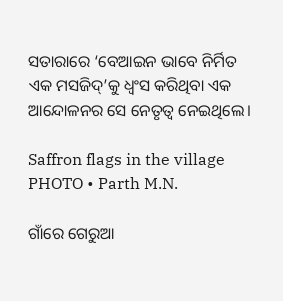ସତାରାରେ ‘ବେଆଇନ ଭାବେ ନିର୍ମିତ ଏକ ମସଜିଦ୍‌’କୁ ଧ୍ୱଂସ କରିଥିବା ଏକ ଆନ୍ଦୋଳନର ସେ ନେତୃତ୍ୱ ନେଇଥିଲେ।

Saffron flags in the village
PHOTO • Parth M.N.

ଗାଁରେ ଗେରୁଆ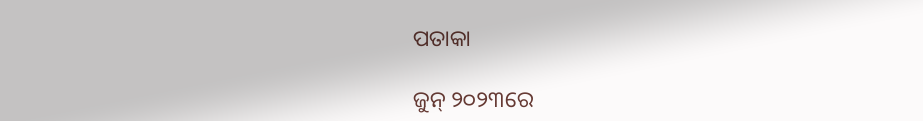ପତାକା

ଜୁନ୍‌ ୨୦୨୩ରେ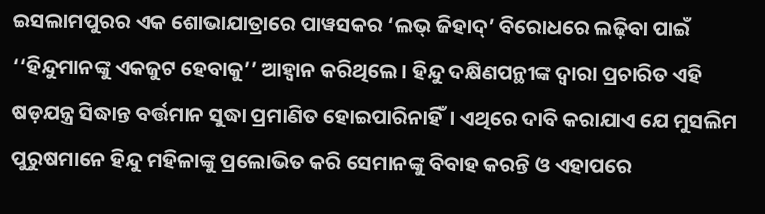ଇସଲାମପୁରର ଏକ ଶୋଭାଯାତ୍ରାରେ ପାୱସକର ‘ଲଭ୍‌ ଜିହାଦ୍‌’ ବିରୋଧରେ ଲଢ଼ିବା ପାଇଁ ‘‘ହିନ୍ଦୁମାନଙ୍କୁ ଏକଜୁଟ ହେବାକୁ’’ ଆହ୍ୱାନ କରିଥିଲେ। ହିନ୍ଦୁ ଦକ୍ଷିଣପନ୍ଥୀଙ୍କ ଦ୍ୱାରା ପ୍ରଚାରିତ ଏହି ଷଡ଼ଯନ୍ତ୍ର ସିଦ୍ଧାନ୍ତ ବର୍ତ୍ତମାନ ସୁଦ୍ଧା ପ୍ରମାଣିତ ହୋଇପାରିନାହିଁ। ଏଥିରେ ଦାବି କରାଯାଏ ଯେ ମୁସଲିମ ପୁରୁଷମାନେ ହିନ୍ଦୁ ମହିଳାଙ୍କୁ ପ୍ରଲୋଭିତ କରି ସେମାନଙ୍କୁ ବିବାହ କରନ୍ତି ଓ ଏହାପରେ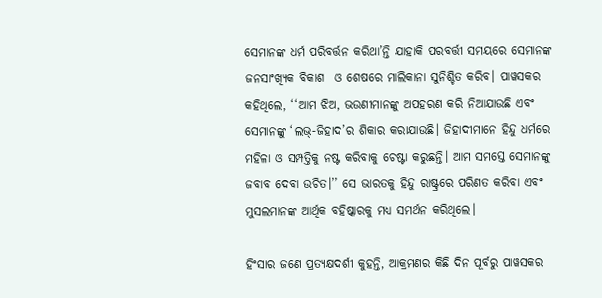ସେମାନଙ୍କ ଧର୍ମ ପରିବର୍ତ୍ତନ କରିଥା’ନ୍ତି ଯାହାକି ପରବର୍ତ୍ତୀ ସମୟରେ ସେମାନଙ୍କ ଜନସାଂଖ୍ୟିକ ବିକାଶ  ଓ ଶେଷରେ ମାଲିକାନା ସୁନିଶ୍ଚିତ କରିବ। ପାୱସକର କହିଥିଲେ, ‘‘ଆମ ଝିଅ, ଭଉଣୀମାନଙ୍କୁ ଅପହରଣ କରି ନିଆଯାଉଛି ଏବଂ ସେମାନଙ୍କୁ ‘ଲଭ୍‌-ଜିହାଦ’ର ଶିକାର କରାଯାଉଛି। ଜିହାଦୀମାନେ ହିନ୍ଦୁ ଧର୍ମରେ ମହିଳା ଓ ସମ୍ପତ୍ତିକୁ ନଷ୍ଟ କରିବାକୁ ଚେଷ୍ଟା କରୁଛନ୍ତି। ଆମ ସମସ୍ତେ ସେମାନଙ୍କୁ ଜବାବ ଦେବା ଉଚିତ।’’ ସେ ଭାରତକୁ ହିନ୍ଦୁ ରାଷ୍ଟ୍ରରେ ପରିଣତ କରିବା ଏବଂ ମୁସଲମାନଙ୍କ ଆର୍ଥିକ ବହିଷ୍କାରକୁ ମଧ୍ୟ ସମର୍ଥନ କରିଥିଲେ।

ହିଂସାର ଜଣେ ପ୍ରତ୍ୟକ୍ଷଦର୍ଶୀ କୁହନ୍ତି, ଆକ୍ରମଣର କିଛି ଦିନ ପୂର୍ବରୁ ପାୱସକର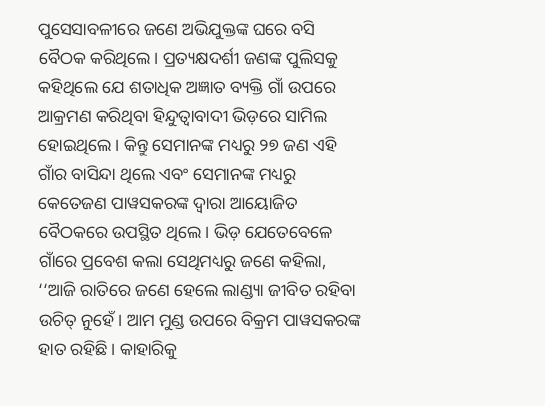ପୁସେସାବଳୀରେ ଜଣେ ଅଭିଯୁକ୍ତଙ୍କ ଘରେ ବସି ବୈଠକ କରିଥିଲେ। ପ୍ରତ୍ୟକ୍ଷଦର୍ଶୀ ଜଣଙ୍କ ପୁଲିସକୁ କହିଥିଲେ ଯେ ଶତାଧିକ ଅଜ୍ଞାତ ବ୍ୟକ୍ତି ଗାଁ ଉପରେ ଆକ୍ରମଣ କରିଥିବା ହିନ୍ଦୁତ୍ୱାବାଦୀ ଭିଡ଼ରେ ସାମିଲ ହୋଇଥିଲେ। କିନ୍ତୁ ସେମାନଙ୍କ ମଧ୍ୟରୁ ୨୭ ଜଣ ଏହି ଗାଁର ବାସିନ୍ଦା ଥିଲେ ଏବଂ ସେମାନଙ୍କ ମଧ୍ୟରୁ କେତେଜଣ ପାୱସକରଙ୍କ ଦ୍ୱାରା ଆୟୋଜିତ ବୈଠକରେ ଉପସ୍ଥିତ ଥିଲେ। ଭିଡ଼ ଯେତେବେଳେ ଗାଁରେ ପ୍ରବେଶ କଲା ସେଥିମଧ୍ୟରୁ ଜଣେ କହିଲା, ‘‘ଆଜି ରାତିରେ ଜଣେ ହେଲେ ଲାଣ୍ଡ୍ୟା ଜୀବିତ ରହିବା ଉଚିତ୍‌ ନୁହେଁ। ଆମ ମୁଣ୍ଡ ଉପରେ ବିକ୍ରମ ପାୱସକରଙ୍କ ହାତ ରହିଛି। କାହାରିକୁ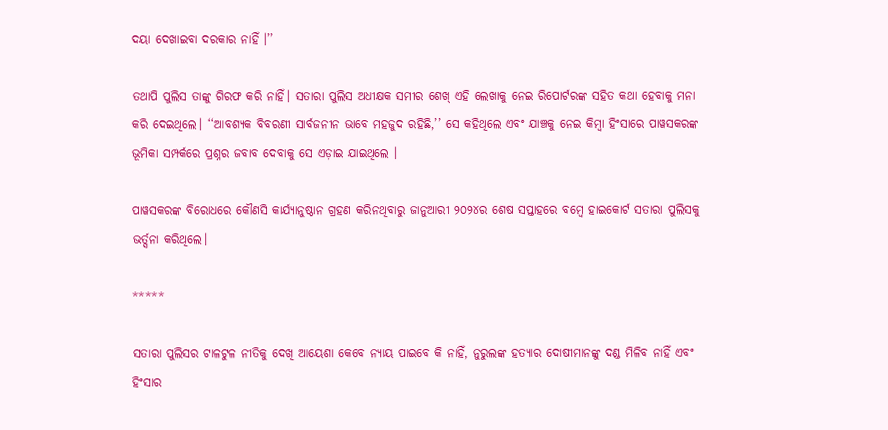ଦୟା ଦେଖାଇବା ଦରକାର ନାହିଁ ।’’

ତଥାପି ପୁଲିସ ତାଙ୍କୁ ଗିରଫ କରି ନାହିଁ। ସତାରା ପୁଲିସ ଅଧୀକ୍ଷକ ସମୀର ଶେଖ୍‌ ଏହି ଲେଖାକୁ ନେଇ ରିପୋର୍ଟରଙ୍କ ସହିତ କଥା ହେବାକୁ ମନା କରି ଦେଇଥିଲେ। ‘‘ଆବଶ୍ୟକ ବିବରଣୀ ସାର୍ବଜନୀନ ଭାବେ ମହଜୁଦ ରହିଛି,’’ ସେ କହିଥିଲେ ଏବଂ ଯାଞ୍ଚକୁ ନେଇ କିମ୍ବା ହିଂସାରେ ପାୱସକରଙ୍କ ଭୂମିକା ସମ୍ପର୍କରେ ପ୍ରଶ୍ନର ଜବାବ ଦେବାକୁ ସେ ଏଡ଼ାଇ ଯାଇଥିଲେ ।

ପାୱସକରଙ୍କ ବିରୋଧରେ କୌଣସି କାର୍ଯ୍ୟାନୁଷ୍ଠାନ ଗ୍ରହଣ କରିନଥିବାରୁ ଜାନୁଆରୀ ୨୦୨୪ର ଶେଷ ସପ୍ତାହରେ ବମ୍ବେ ହାଇକୋର୍ଟ ସତାରା ପୁଲିସକୁ ଭର୍ତ୍ସନା କରିଥିଲେ।

*****

ସତାରା ପୁଲିସର ଟାଳଟୁଳ ନୀତିକୁ ଦେଖି ଆୟେଶା କେବେ ନ୍ୟାୟ ପାଇବେ କି ନାହିଁ, ନୁରୁଲଙ୍କ ହତ୍ୟାର ଦୋଷୀମାନଙ୍କୁ ଦଣ୍ଡ ମିଳିବ ନାହିଁ ଏବଂ ହିଂସାର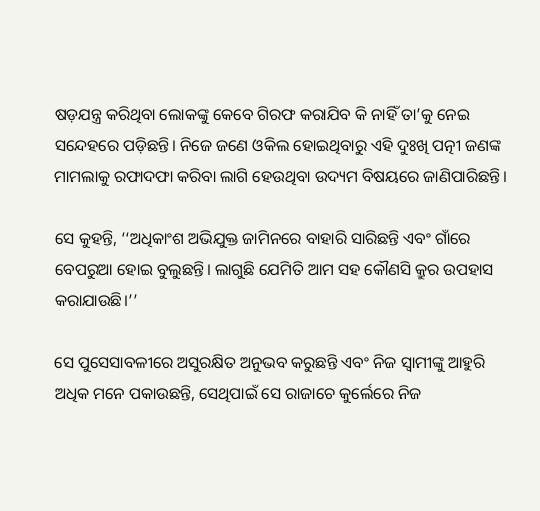ଷଡ଼ଯନ୍ତ୍ର କରିଥିବା ଲୋକଙ୍କୁ କେବେ ଗିରଫ କରାଯିବ କି ନାହିଁ ତା’କୁ ନେଇ ସନ୍ଦେହରେ ପଡ଼ିଛନ୍ତି। ନିଜେ ଜଣେ ଓକିଲ ହୋଇଥିବାରୁ ଏହି ଦୁଃଖି ପତ୍ନୀ ଜଣଙ୍କ ମାମଲାକୁ ରଫାଦଫା କରିବା ଲାଗି ହେଉଥିବା ଉଦ୍ୟମ ବିଷୟରେ ଜାଣିପାରିଛନ୍ତି।

ସେ କୁହନ୍ତି, ‘‘ଅଧିକାଂଶ ଅଭିଯୁକ୍ତ ଜାମିନରେ ବାହାରି ସାରିଛନ୍ତି ଏବଂ ଗାଁରେ ବେପରୁଆ ହୋଇ ବୁଲୁଛନ୍ତି। ଲାଗୁଛି ଯେମିତି ଆମ ସହ କୌଣସି କ୍ରୁର ଉପହାସ କରାଯାଉଛି।’’

ସେ ପୁସେସାବଳୀରେ ଅସୁରକ୍ଷିତ ଅନୁଭବ କରୁଛନ୍ତି ଏବଂ ନିଜ ସ୍ୱାମୀଙ୍କୁ ଆହୁରି ଅଧିକ ମନେ ପକାଉଛନ୍ତି, ସେଥିପାଇଁ ସେ ରାଜାଚେ କୁର୍ଲେରେ ନିଜ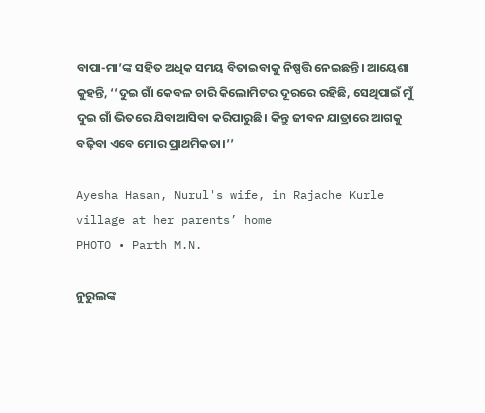ବାପା-ମା’ଙ୍କ ସହିତ ଅଧିକ ସମୟ ବିତାଇବାକୁ ନିଷ୍ପତ୍ତି ନେଇଛନ୍ତି। ଆୟେଶା କୁହନ୍ତି, ‘‘ଦୁଇ ଗାଁ କେବଳ ଚାରି କିଲୋମିଟର ଦୂରରେ ରହିଛି, ସେଥିପାଇଁ ମୁଁ ଦୁଇ ଗାଁ ଭିତରେ ଯିବାଆସିବା କରିପାରୁଛି। କିନ୍ତୁ ଜୀବନ ଯାତ୍ରାରେ ଆଗକୁ ବଢ଼ିବା ଏବେ ମୋର ପ୍ରାଥମିକତା।’’

Ayesha Hasan, Nurul's wife, in Rajache Kurle village at her parents’ home
PHOTO • Parth M.N.

ନୁରୁଲଙ୍କ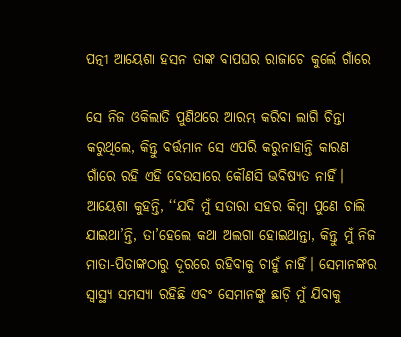ପତ୍ନୀ ଆୟେଶା ହସନ ତାଙ୍କ ବାପଘର ରାଜାଚେ କୁର୍ଲେ ଗାଁରେ

ସେ ନିଜ ଓକିଲାତି ପୁଣିଥରେ ଆରମ୍ଭ କରିବା ଲାଗି ଚିନ୍ତା କରୁଥିଲେ, କିନ୍ତୁ ବର୍ତ୍ତମାନ ସେ ଏପରି କରୁନାହାନ୍ତି କାରଣ ଗାଁରେ ରହି ଏହି ବେଉସାରେ କୌଣସି ଭବିଷ୍ୟତ ନାହିଁ। ଆୟେଶା କୁହନ୍ତି, ‘‘ଯଦି ମୁଁ ସତାରା ସହର କିମ୍ବା ପୁଣେ ଚାଲି ଯାଇଥା’ନ୍ତି, ତା’ହେଲେ କଥା ଅଲଗା ହୋଇଥାନ୍ତା, କିନ୍ତୁ ମୁଁ ନିଜ ମାତା-ପିତାଙ୍କଠାରୁ ଦୂରରେ ରହିବାକୁ ଚାହୁଁ ନାହିଁ। ସେମାନଙ୍କର ସ୍ୱାସ୍ଥ୍ୟ ସମସ୍ୟା ରହିଛି ଏବଂ ସେମାନଙ୍କୁ ଛାଡ଼ି ମୁଁ ଯିବାକୁ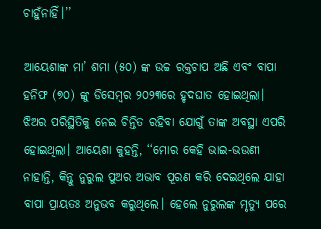ଚାହୁଁନାହିଁ।’’

ଆୟେଶାଙ୍କ ମା’ ଶମା (୫୦) ଙ୍କ ଉଚ୍ଚ ରକ୍ତଚାପ ଅଛି ଏବଂ ବାପା ହନିଫ (୭୦) ଙ୍କୁ ଡିସେମ୍ବର ୨୦୨୩ରେ ହୃଦଘାତ ହୋଇଥିଲା। ଝିଅର ପରିସ୍ଥିତିକୁ ନେଇ ଚିନ୍ତିତ ରହିବା ଯୋଗୁଁ ତାଙ୍କ ଅବସ୍ଥା ଏପରି ହୋଇଥିଲା। ଆୟେଶା କୁହନ୍ତି, ‘‘ମୋର କେହି ଭାଇ-ଭଉଣୀ ନାହାନ୍ତି, କିନ୍ତୁ ନୁରୁଲ ପୁଅର ଅଭାବ ପୂରଣ କରି ଦେଇଥିଲେ ଯାହା ବାପା ପ୍ରାୟତଃ ଅନୁଭବ କରୁଥିଲେ। ହେଲେ ନୁରୁଲଙ୍କ ମୃତ୍ୟୁ ପରେ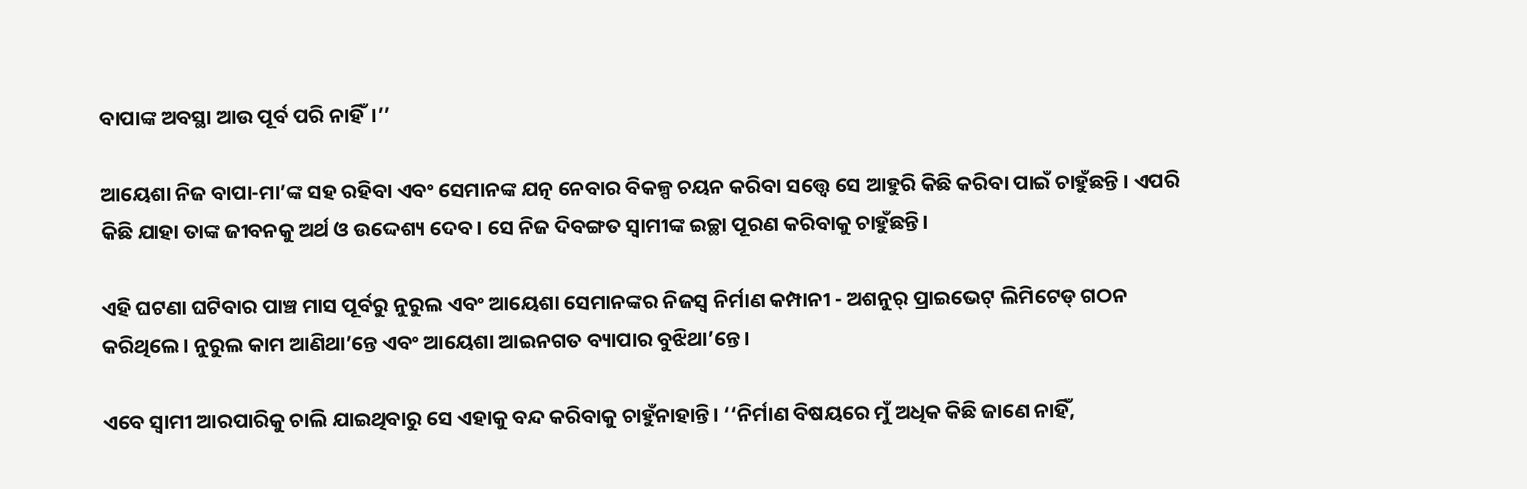ବାପାଙ୍କ ଅବସ୍ଥା ଆଉ ପୂର୍ବ ପରି ନାହିଁ।’’

ଆୟେଶା ନିଜ ବାପା-ମା’ଙ୍କ ସହ ରହିବା ଏବଂ ସେମାନଙ୍କ ଯତ୍ନ ନେବାର ବିକଳ୍ପ ଚୟନ କରିବା ସତ୍ତ୍ୱେ ସେ ଆହୁରି କିଛି କରିବା ପାଇଁ ଚାହୁଁଛନ୍ତି । ଏପରି କିଛି ଯାହା ତାଙ୍କ ଜୀବନକୁ ଅର୍ଥ ଓ ଉଦ୍ଦେଶ୍ୟ ଦେବ। ସେ ନିଜ ଦିବଙ୍ଗତ ସ୍ୱାମୀଙ୍କ ଇଚ୍ଛା ପୂରଣ କରିବାକୁ ଚାହୁଁଛନ୍ତି।

ଏହି ଘଟଣା ଘଟିବାର ପାଞ୍ଚ ମାସ ପୂର୍ବରୁ ନୁରୁଲ ଏବଂ ଆୟେଶା ସେମାନଙ୍କର ନିଜସ୍ୱ ନିର୍ମାଣ କମ୍ପାନୀ - ଅଶନୁର୍‌ ପ୍ରାଇଭେଟ୍‌ ଲିମିଟେଡ୍‌ ଗଠନ କରିଥିଲେ। ନୁରୁଲ କାମ ଆଣିଥା’ନ୍ତେ ଏବଂ ଆୟେଶା ଆଇନଗତ ବ୍ୟାପାର ବୁଝିଥା’ନ୍ତେ।

ଏବେ ସ୍ୱାମୀ ଆରପାରିକୁ ଚାଲି ଯାଇଥିବାରୁ ସେ ଏହାକୁ ବନ୍ଦ କରିବାକୁ ଚାହୁଁନାହାନ୍ତି। ‘‘ନିର୍ମାଣ ବିଷୟରେ ମୁଁ ଅଧିକ କିଛି ଜାଣେ ନାହିଁ,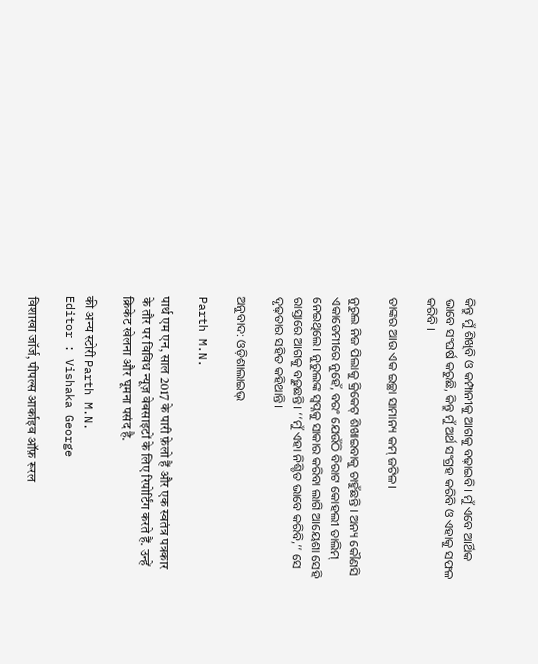କିନ୍ତୁ ମୁଁ ଶିଖିବି ଓ କମ୍ପାନୀକୁ ଆଗକୁ ବଢ଼ାଇବି। ମୁଁ ଏବେ ଆର୍ଥିକ ଭାବେ ସଂଘର୍ଷ କରୁଛି, କିନ୍ତୁ ମୁଁ ଅର୍ଥ ସଂଗ୍ରହ କରିବି ଓ ଏହାକୁ ସଫଳ କରିବି ।

ତାଙ୍କର ଆଉ ଏକ ଇଚ୍ଛା ସାମାନ୍ୟ କମ୍‌ ଜଟିଳ।

ନୁରୁଲ ନିଜ ପିଲାକୁ କ୍ରିକେଟ୍‌ ଶିଖାଇବାକୁ ଚାହୁଁଛନ୍ତି । ଅନ୍ୟ କୌଣସି ଏକାଡେମୀରେ ନୁହେଁ, ବରଂ ଯେଉଁଠି ବିରାଟ କୋହଲୀ ତାଲିମ୍‌ ନେଇଥିଲେ। ନୁରୁଲଙ୍କ ସ୍ୱପ୍ନକୁ ସାକାର କରିବା ଲାଗି ଆୟେଶା ସେହି ରାସ୍ତାରେ ଆଗକୁ ବଢ଼ୁଛନ୍ତି। ‘‘ମୁଁ ଏହା ନିଶ୍ଚିତ ଭାବେ କରିବି,’’ ସେ ଦୃଢ଼ତାର ସହିତ କହିଥାନ୍ତି।

ଅନୁବାଦ: ଓଡ଼ିଶାଲାଇଭ୍‍

Parth M.N.

पार्थ एम एन, साल 2017 के पारी फ़ेलो हैं और एक स्वतंत्र पत्रकार के तौर पर विविध न्यूज़ वेबसाइटों के लिए रिपोर्टिंग करते हैं. उन्हें क्रिकेट खेलना और घूमना पसंद है.

की अन्य स्टोरी Parth M.N.
Editor : Vishaka George

विशाखा जॉर्ज, पीपल्स आर्काइव ऑफ़ रूरल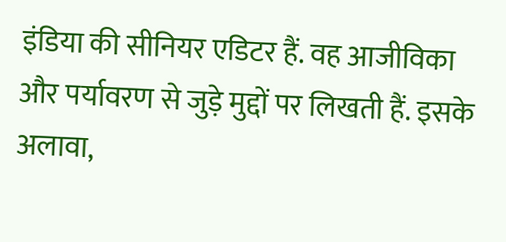इंडिया की सीनियर एडिटर हैं. वह आजीविका और पर्यावरण से जुड़े मुद्दों पर लिखती हैं. इसके अलावा,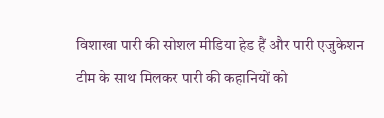विशाखा पारी की सोशल मीडिया हेड हैं और पारी एजुकेशन टीम के साथ मिलकर पारी की कहानियों को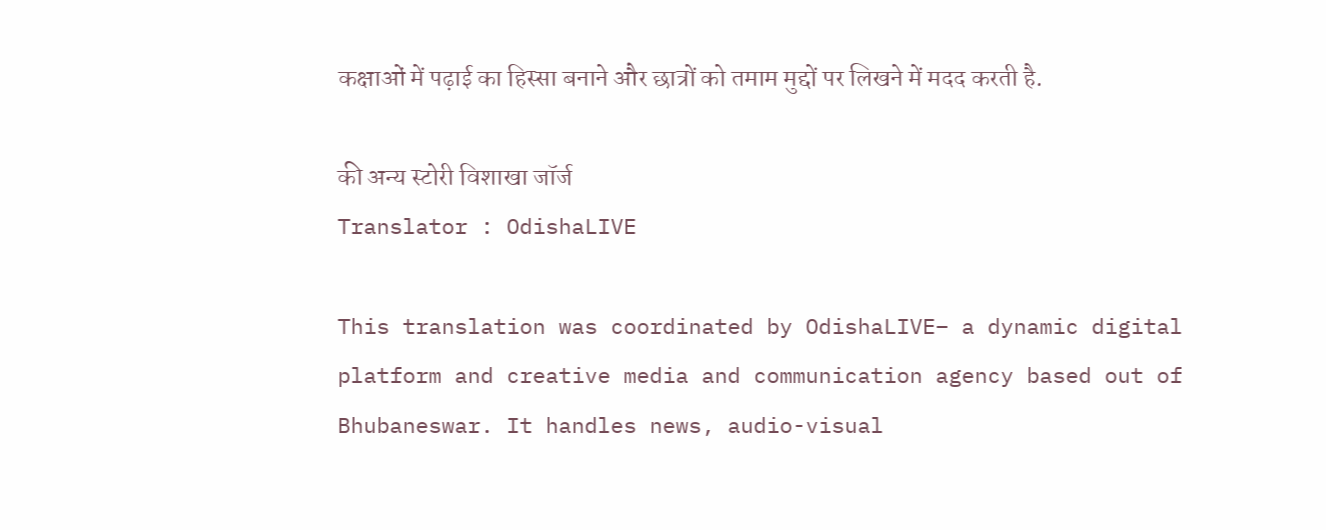कक्षाओं में पढ़ाई का हिस्सा बनाने और छात्रों को तमाम मुद्दों पर लिखने में मदद करती है.

की अन्य स्टोरी विशाखा जॉर्ज
Translator : OdishaLIVE

This translation was coordinated by OdishaLIVE– a dynamic digital platform and creative media and communication agency based out of Bhubaneswar. It handles news, audio-visual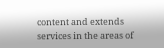content and extends services in the areas of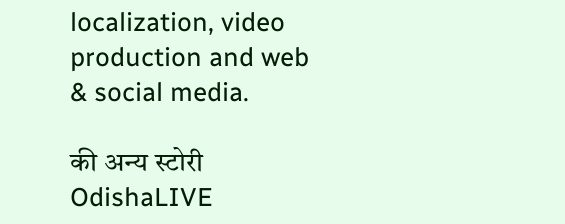localization, video production and web & social media.

की अन्य स्टोरी OdishaLIVE